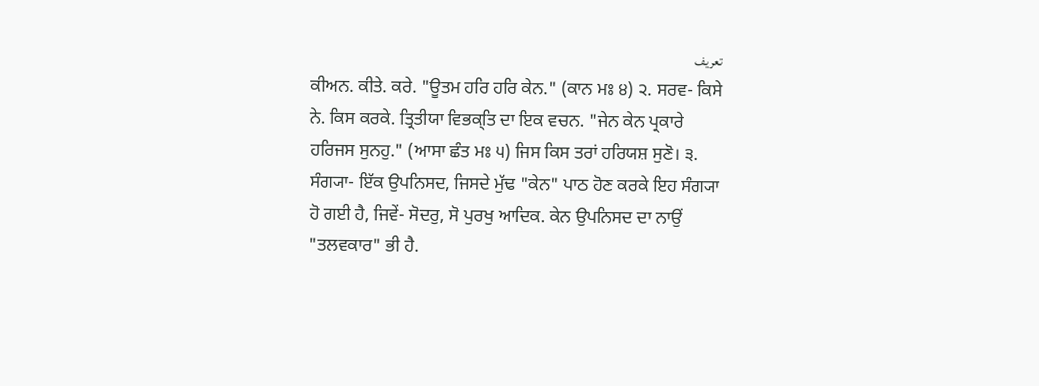تعریف
ਕੀਅਨ. ਕੀਤੇ. ਕਰੇ. "ਊਤਮ ਹਰਿ ਹਰਿ ਕੇਨ." (ਕਾਨ ਮਃ ੪) ੨. ਸਰਵ- ਕਿਸੇ ਨੇ. ਕਿਸ ਕਰਕੇ. ਤ੍ਰਿਤੀਯਾ ਵਿਭਕ੍ਤਿ ਦਾ ਇਕ ਵਚਨ. "ਜੇਨ ਕੇਨ ਪ੍ਰਕਾਰੇ ਹਰਿਜਸ ਸੁਨਹੁ." (ਆਸਾ ਛੰਤ ਮਃ ੫) ਜਿਸ ਕਿਸ ਤਰਾਂ ਹਰਿਯਸ਼ ਸੁਣੋ। ੩. ਸੰਗ੍ਯਾ- ਇੱਕ ਉਪਨਿਸਦ, ਜਿਸਦੇ ਮੁੱਢ "ਕੇਨ" ਪਾਠ ਹੋਣ ਕਰਕੇ ਇਹ ਸੰਗ੍ਯਾ ਹੋ ਗਈ ਹੈ, ਜਿਵੇਂ- ਸੋਦਰੁ, ਸੋ ਪੁਰਖੁ ਆਦਿਕ. ਕੇਨ ਉਪਨਿਸਦ ਦਾ ਨਾਉਂ "ਤਲਵਕਾਰ" ਭੀ ਹੈ.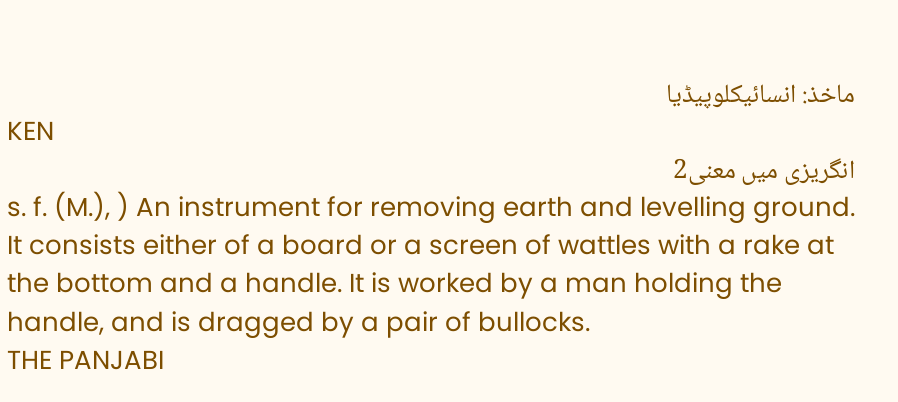ماخذ: انسائیکلوپیڈیا
KEN
انگریزی میں معنی2
s. f. (M.), ) An instrument for removing earth and levelling ground. It consists either of a board or a screen of wattles with a rake at the bottom and a handle. It is worked by a man holding the handle, and is dragged by a pair of bullocks.
THE PANJABI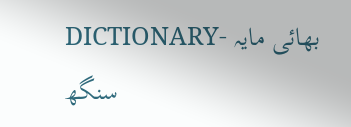DICTIONARY- بھائی مایہ سنگھ